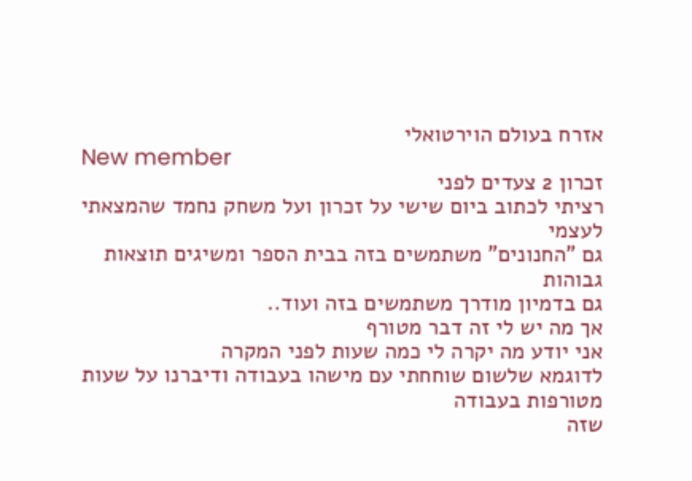אזרח בעולם הוירטואלי
New member
זכרון 2 צעדים לפני
רציתי לכתוב ביום שישי על זכרון ועל משחק נחמד שהמצאתי לעצמי
גם "החנונים" משתמשים בזה בבית הספר ומשיגים תוצאות גבוהות
גם בדמיון מודרך משתמשים בזה ועוד..
אך מה יש לי זה דבר מטורף
אני יודע מה יקרה לי כמה שעות לפני המקרה
לדוגמא שלשום שוחחתי עם מישהו בעבודה ודיברנו על שעות מטורפות בעבודה
שזה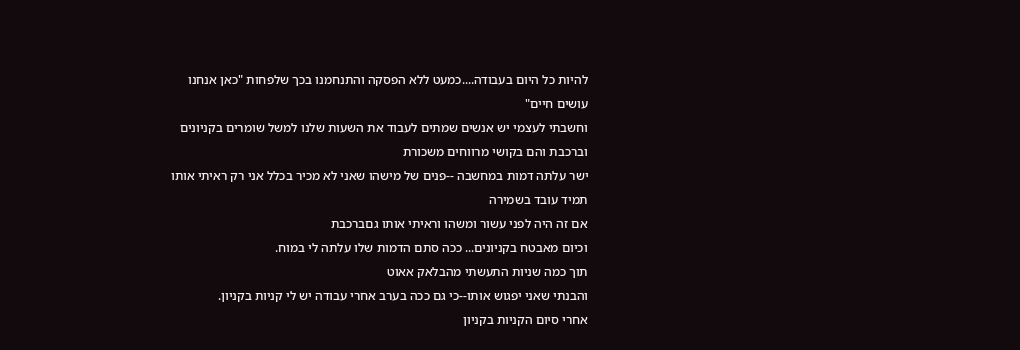להיות כל היום בעבודה....כמעט ללא הפסקה והתנחמנו בכך שלפחות "כאן אנחנו עושים חיים"
וחשבתי לעצמי יש אנשים שמתים לעבוד את השעות שלנו למשל שומרים בקניונים וברכבת והם בקושי מרווחים משכורת
ישר עלתה דמות במחשבה --פנים של מישהו שאני לא מכיר בכלל אני רק ראיתי אותו תמיד עובד בשמירה
אם זה היה לפני עשור ומשהו וראיתי אותו גםברכבת
וכיום מאבטח בקניונים... ככה סתם הדמות שלו עלתה לי במוח.
תוך כמה שניות התעשתי מהבלאק אאוט
והבנתי שאני יפגוש אותו--כי גם ככה בערב אחרי עבודה יש לי קניות בקניון.
אחרי סיום הקניות בקניון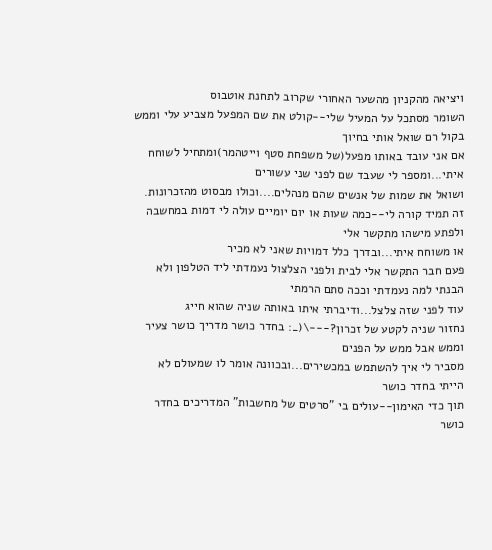ויציאה מהקניון מהשער האחורי שקרוב לתחנת אוטבוס
השומר מסתכל על המעיל שלי--קולט את שם המפעל מצביע עלי וממש בקול רם שואל אותי בחיוך
אם אני עובד באותו מפעל(של משפחת סטף וייטהמר)ומתחיל לשוחח איתי...ומספר לי שעבד שם לפני שני עשורים
ושואל את שמות של אנשים שהם מנהלים....וכולו מבסוט מהזכרונות.
זה תמיד קורה לי--כמה שעות או יום יומיים עולה לי דמות במחשבה ולפתע מישהו מתקשר אלי
או משוחח איתי...ובדרך כלל דמויות שאני לא מכיר
פעם חבר התקשר אלי לבית ולפני הצלצול נעמדתי ליד הטלפון ולא הבנתי למה נעמדתי וככה סתם הרמתי
עוד לפני שזה צלצל...ודיברתי איתו באותה שניה שהוא חייג
נחזור שניה לקטע של זכרון?---\(_: בחדר כושר מדריך כושר צעיר וממש אבל ממש על הפנים
מסביר לי איך להשתמש במכשירים...ובכוונה אומר לו שמעולם לא הייתי בחדר כושר
תוך כדי האימון--עולים בי "סרטים של מחשבות" המדריכים בחדר כושר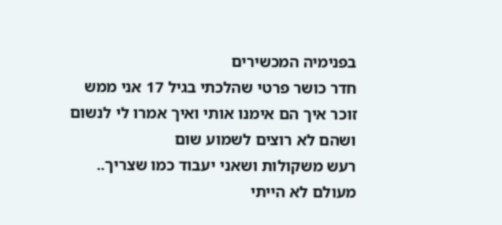בפנימיה המכשירים
חדר כושר פרטי שהלכתי בגיל 17 אני ממש זוכר איך הם אימנו אותי ואיך אמרו לי לנשום ושהם לא רוצים לשמוע שום
רעש משקולות ושאני יעבוד כמו שצריך..
מעולם לא הייתי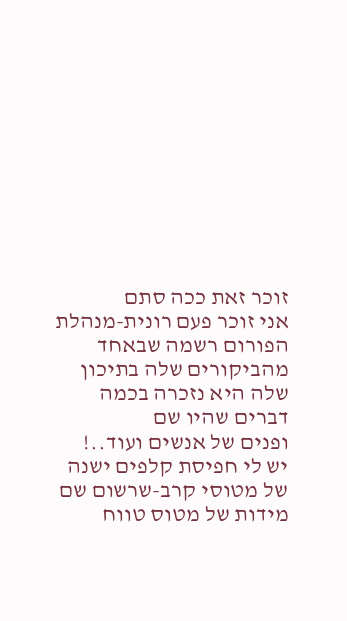זוכר זאת ככה סתם
אני זוכר פעם רונית-מנהלת הפורום רשמה שבאחד מהביקורים שלה בתיכון שלה היא נזכרה בכמה דברים שהיו שם
ופנים של אנשים ועוד..!
יש לי חפיסת קלפים ישנה של מטוסי קרב-שרשום שם מידות של מטוס טווח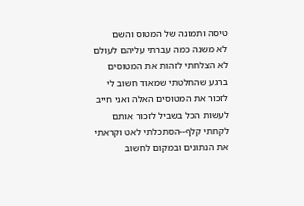טיסה ותמונה של המטוס והשם
לא משנה כמה עברתי עליהם לעולם לא הצלחתי לזהות את המטוסים
ברגע שהחלטתי שמאוד חשוב לי לזכור את המטוסים האלה ואני חייב לעשות הכל בשביל לזכור אותם
לקחתי קלף--הסתכלתי לאט וקראתי את הנתונים ובמקום לחשוב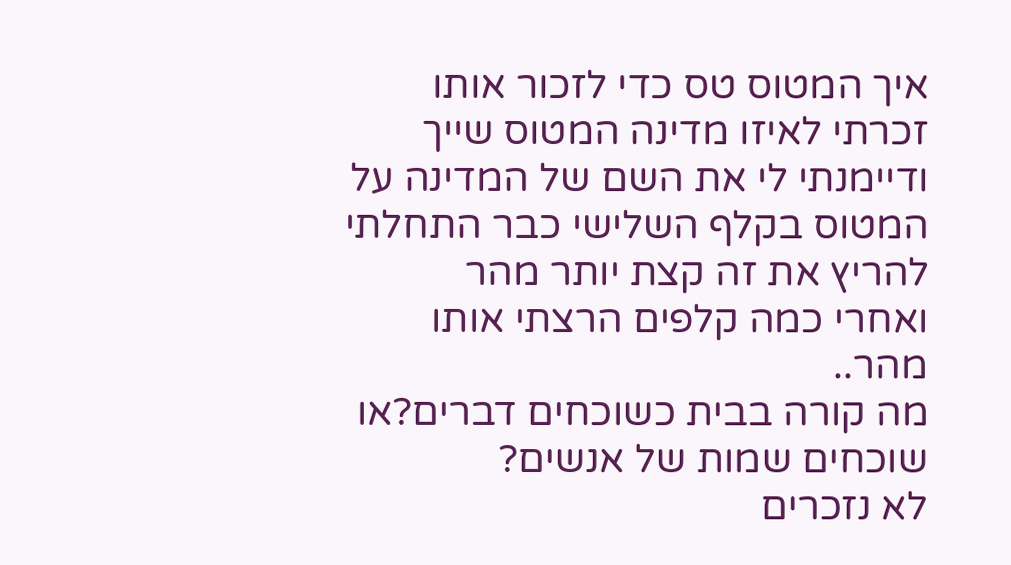איך המטוס טס כדי לזכור אותו
זכרתי לאיזו מדינה המטוס שייך ודיימנתי לי את השם של המדינה על המטוס בקלף השלישי כבר התחלתי להריץ את זה קצת יותר מהר
ואחרי כמה קלפים הרצתי אותו מהר..
מה קורה בבית כשוכחים דברים?או שוכחים שמות של אנשים?
לא נזכרים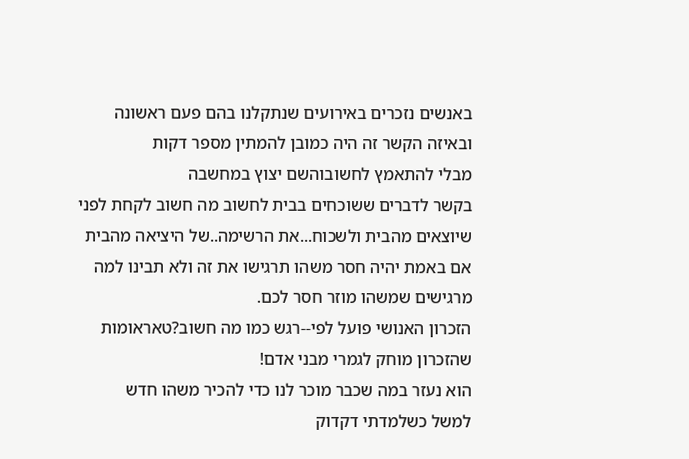באנשים נזכרים באירועים שנתקלנו בהם פעם ראשונה ובאיזה הקשר זה היה כמובן להמתין מספר דקות
מבלי להתאמץ לחשובוהשם יצוץ במחשבה
בקשר לדברים ששוכחים בבית לחשוב מה חשוב לקחת לפני שיוצאים מהבית ולשכוח...את הרשימה..של היציאה מהבית
אם באמת יהיה חסר משהו תרגישו את זה ולא תבינו למה מרגישים שמשהו מוזר חסר לכם.
הזכרון האנושי פועל לפי--רגש כמו מה חשוב?טאראומות שהזכרון מוחק לגמרי מבני אדם!
הוא נעזר במה שכבר מוכר לנו כדי להכיר משהו חדש
למשל כשלמדתי דקדוק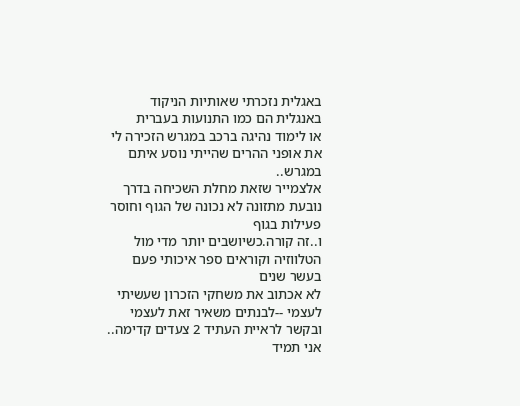באגלית נזכרתי שאותיות הניקוד באנגלית הם כמו התנועות בעברית
או לימוד נהיגה ברכב במגרש הזכירה לי את אופני ההרים שהייתי נוסע איתם במגרש..
אלצמייר שזאת מחלת השכיחה בדרך נובעת מתזונה לא נכונה של הגוף וחוסר פעילות בגוף
ו..זה קורה.כשיושבים יותר מדי מול הטלווזיה וקוראים ספר איכותי פעם בעשר שנים
לא אכתוב את משחקי הזכרון שעשיתי לעצמי --לבנתים משאיר זאת לעצמי
ובקשר לראיית העתיד 2 צעדים קדימה.. אני תמיד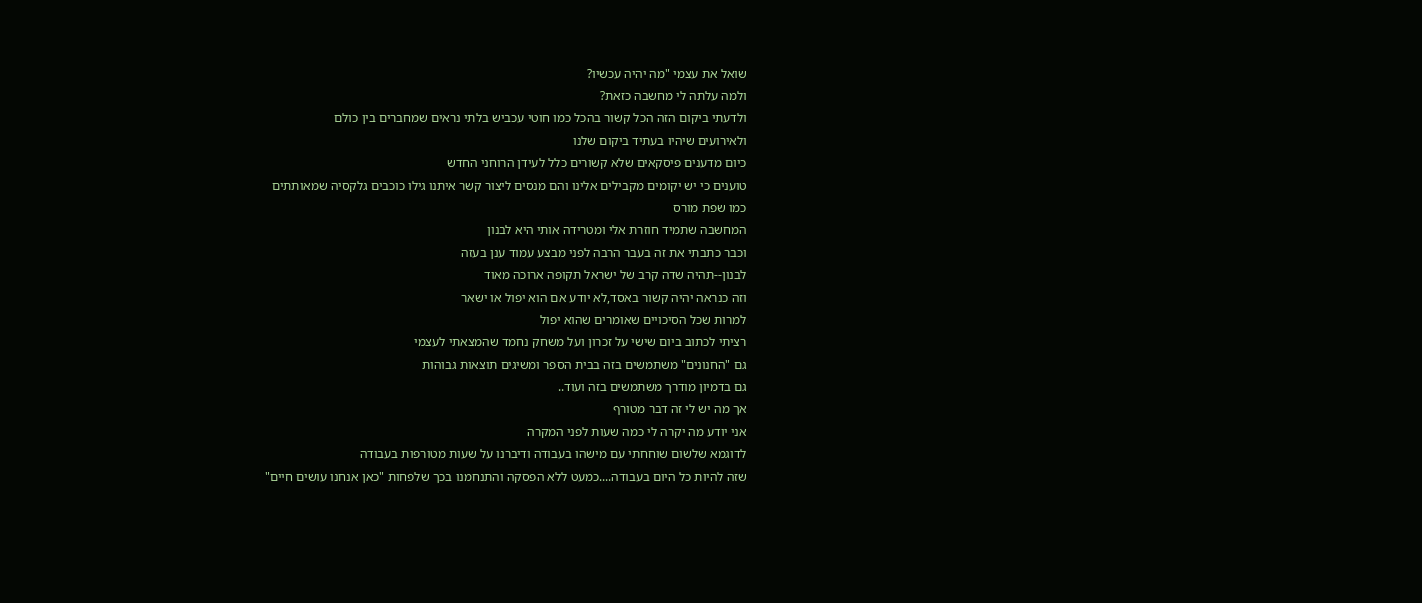שואל את עצמי "מה יהיה עכשיו?
ולמה עלתה לי מחשבה כזאת?
ולדעתי ביקום הזה הכל קשור בהכל כמו חוטי עכביש בלתי נראים שמחברים בין כולם
ולאירועים שיהיו בעתיד ביקום שלנו
כיום מדענים פיסקאים שלא קשורים כלל לעידן הרוחני החדש
טוענים כי יש יקומים מקבילים אלינו והם מנסים ליצור קשר איתנו גילו כוכבים גלקסיה שמאותתים
כמו שפת מורס
המחשבה שתמיד חוזרת אלי ומטרידה אותי היא לבנון
וכבר כתבתי את זה בעבר הרבה לפני מבצע עמוד ענן בעזה
לבנון--תהיה שדה קרב של ישראל תקופה ארוכה מאוד
וזה כנראה יהיה קשור באסד,לא יודע אם הוא יפול או ישאר
למרות שכל הסיכויים שאומרים שהוא יפול
רציתי לכתוב ביום שישי על זכרון ועל משחק נחמד שהמצאתי לעצמי
גם "החנונים" משתמשים בזה בבית הספר ומשיגים תוצאות גבוהות
גם בדמיון מודרך משתמשים בזה ועוד..
אך מה יש לי זה דבר מטורף
אני יודע מה יקרה לי כמה שעות לפני המקרה
לדוגמא שלשום שוחחתי עם מישהו בעבודה ודיברנו על שעות מטורפות בעבודה
שזה להיות כל היום בעבודה....כמעט ללא הפסקה והתנחמנו בכך שלפחות "כאן אנחנו עושים חיים"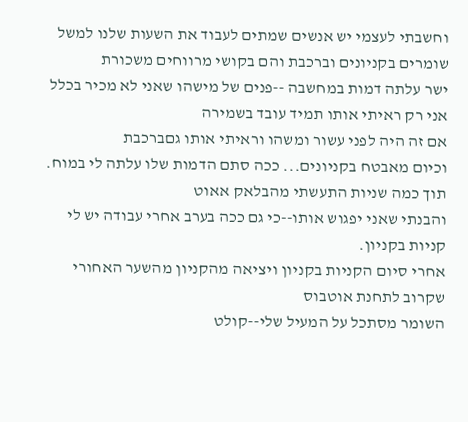וחשבתי לעצמי יש אנשים שמתים לעבוד את השעות שלנו למשל שומרים בקניונים וברכבת והם בקושי מרווחים משכורת
ישר עלתה דמות במחשבה --פנים של מישהו שאני לא מכיר בכלל אני רק ראיתי אותו תמיד עובד בשמירה
אם זה היה לפני עשור ומשהו וראיתי אותו גםברכבת
וכיום מאבטח בקניונים... ככה סתם הדמות שלו עלתה לי במוח.
תוך כמה שניות התעשתי מהבלאק אאוט
והבנתי שאני יפגוש אותו--כי גם ככה בערב אחרי עבודה יש לי קניות בקניון.
אחרי סיום הקניות בקניון ויציאה מהקניון מהשער האחורי שקרוב לתחנת אוטבוס
השומר מסתכל על המעיל שלי--קולט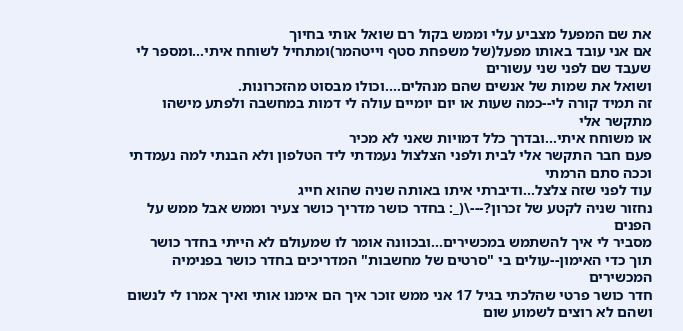את שם המפעל מצביע עלי וממש בקול רם שואל אותי בחיוך
אם אני עובד באותו מפעל(של משפחת סטף וייטהמר)ומתחיל לשוחח איתי...ומספר לי שעבד שם לפני שני עשורים
ושואל את שמות של אנשים שהם מנהלים....וכולו מבסוט מהזכרונות.
זה תמיד קורה לי--כמה שעות או יום יומיים עולה לי דמות במחשבה ולפתע מישהו מתקשר אלי
או משוחח איתי...ובדרך כלל דמויות שאני לא מכיר
פעם חבר התקשר אלי לבית ולפני הצלצול נעמדתי ליד הטלפון ולא הבנתי למה נעמדתי וככה סתם הרמתי
עוד לפני שזה צלצל...ודיברתי איתו באותה שניה שהוא חייג
נחזור שניה לקטע של זכרון?---\(_: בחדר כושר מדריך כושר צעיר וממש אבל ממש על הפנים
מסביר לי איך להשתמש במכשירים...ובכוונה אומר לו שמעולם לא הייתי בחדר כושר
תוך כדי האימון--עולים בי "סרטים של מחשבות" המדריכים בחדר כושר בפנימיה המכשירים
חדר כושר פרטי שהלכתי בגיל 17 אני ממש זוכר איך הם אימנו אותי ואיך אמרו לי לנשום ושהם לא רוצים לשמוע שום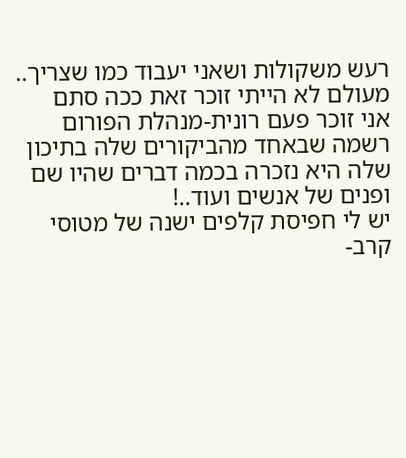רעש משקולות ושאני יעבוד כמו שצריך..
מעולם לא הייתי זוכר זאת ככה סתם
אני זוכר פעם רונית-מנהלת הפורום רשמה שבאחד מהביקורים שלה בתיכון שלה היא נזכרה בכמה דברים שהיו שם
ופנים של אנשים ועוד..!
יש לי חפיסת קלפים ישנה של מטוסי קרב-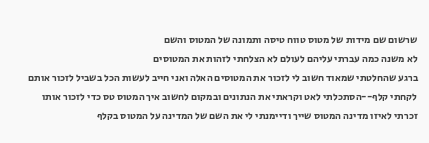שרשום שם מידות של מטוס טווח טיסה ותמונה של המטוס והשם
לא משנה כמה עברתי עליהם לעולם לא הצלחתי לזהות את המטוסים
ברגע שהחלטתי שמאוד חשוב לי לזכור את המטוסים האלה ואני חייב לעשות הכל בשביל לזכור אותם
לקחתי קלף--הסתכלתי לאט וקראתי את הנתונים ובמקום לחשוב איך המטוס טס כדי לזכור אותו
זכרתי לאיזו מדינה המטוס שייך ודיימנתי לי את השם של המדינה על המטוס בקלף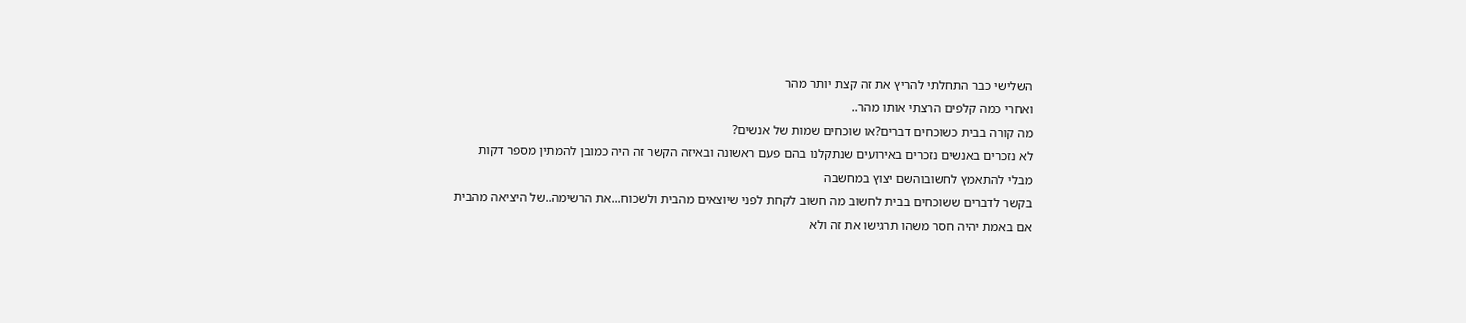השלישי כבר התחלתי להריץ את זה קצת יותר מהר
ואחרי כמה קלפים הרצתי אותו מהר..
מה קורה בבית כשוכחים דברים?או שוכחים שמות של אנשים?
לא נזכרים באנשים נזכרים באירועים שנתקלנו בהם פעם ראשונה ובאיזה הקשר זה היה כמובן להמתין מספר דקות
מבלי להתאמץ לחשובוהשם יצוץ במחשבה
בקשר לדברים ששוכחים בבית לחשוב מה חשוב לקחת לפני שיוצאים מהבית ולשכוח...את הרשימה..של היציאה מהבית
אם באמת יהיה חסר משהו תרגישו את זה ולא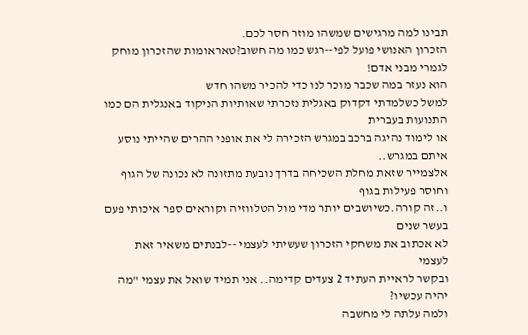תבינו למה מרגישים שמשהו מוזר חסר לכם.
הזכרון האנושי פועל לפי--רגש כמו מה חשוב?טאראומות שהזכרון מוחק לגמרי מבני אדם!
הוא נעזר במה שכבר מוכר לנו כדי להכיר משהו חדש
למשל כשלמדתי דקדוק באגלית נזכרתי שאותיות הניקוד באנגלית הם כמו התנועות בעברית
או לימוד נהיגה ברכב במגרש הזכירה לי את אופני ההרים שהייתי נוסע איתם במגרש..
אלצמייר שזאת מחלת השכיחה בדרך נובעת מתזונה לא נכונה של הגוף וחוסר פעילות בגוף
ו..זה קורה.כשיושבים יותר מדי מול הטלווזיה וקוראים ספר איכותי פעם בעשר שנים
לא אכתוב את משחקי הזכרון שעשיתי לעצמי --לבנתים משאיר זאת לעצמי
ובקשר לראיית העתיד 2 צעדים קדימה.. אני תמיד שואל את עצמי "מה יהיה עכשיו?
ולמה עלתה לי מחשבה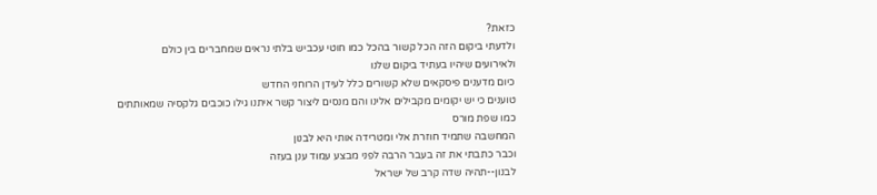כזאת?
ולדעתי ביקום הזה הכל קשור בהכל כמו חוטי עכביש בלתי נראים שמחברים בין כולם
ולאירועים שיהיו בעתיד ביקום שלנו
כיום מדענים פיסקאים שלא קשורים כלל לעידן הרוחני החדש
טוענים כי יש יקומים מקבילים אלינו והם מנסים ליצור קשר איתנו גילו כוכבים גלקסיה שמאותתים
כמו שפת מורס
המחשבה שתמיד חוזרת אלי ומטרידה אותי היא לבנון
וכבר כתבתי את זה בעבר הרבה לפני מבצע עמוד ענן בעזה
לבנון--תהיה שדה קרב של ישראל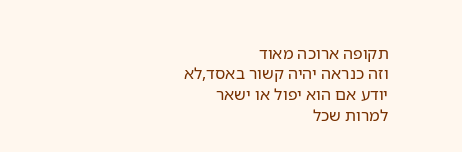תקופה ארוכה מאוד
וזה כנראה יהיה קשור באסד,לא יודע אם הוא יפול או ישאר
למרות שכל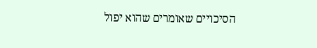הסיכויים שאומרים שהוא יפול